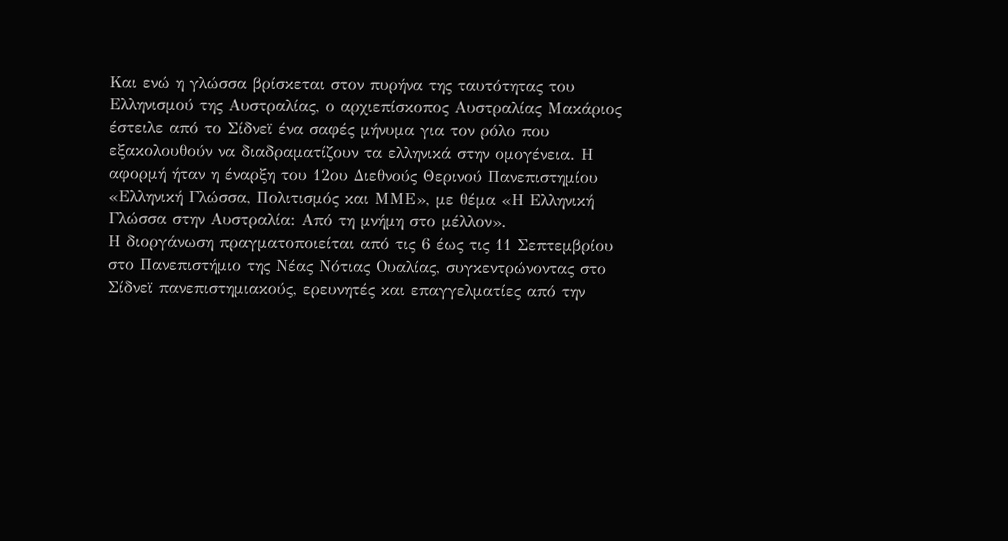Και ενώ η γλώσσα βρίσκεται στον πυρήνα της ταυτότητας του Ελληνισμού της Αυστραλίας, ο αρχιεπίσκοπος Αυστραλίας Μακάριος έστειλε από το Σίδνεϊ ένα σαφές μήνυμα για τον ρόλο που εξακολουθούν να διαδραματίζουν τα ελληνικά στην ομογένεια. Η αφορμή ήταν η έναρξη του 12ου Διεθνούς Θερινού Πανεπιστημίου «Ελληνική Γλώσσα, Πολιτισμός και ΜΜΕ», με θέμα «Η Ελληνική Γλώσσα στην Αυστραλία: Από τη μνήμη στο μέλλον».
Η διοργάνωση πραγματοποιείται από τις 6 έως τις 11 Σεπτεμβρίου στο Πανεπιστήμιο της Νέας Νότιας Ουαλίας, συγκεντρώνοντας στο Σίδνεϊ πανεπιστημιακούς, ερευνητές και επαγγελματίες από την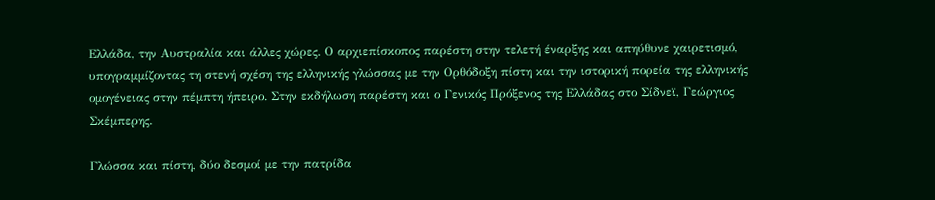Ελλάδα, την Αυστραλία και άλλες χώρες. Ο αρχιεπίσκοπος παρέστη στην τελετή έναρξης και απηύθυνε χαιρετισμό, υπογραμμίζοντας τη στενή σχέση της ελληνικής γλώσσας με την Ορθόδοξη πίστη και την ιστορική πορεία της ελληνικής ομογένειας στην πέμπτη ήπειρο. Στην εκδήλωση παρέστη και ο Γενικός Πρόξενος της Ελλάδας στο Σίδνεϊ, Γεώργιος Σκέμπερης.

Γλώσσα και πίστη, δύο δεσμοί με την πατρίδα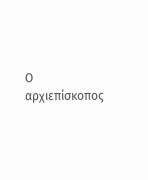Ο αρχιεπίσκοπος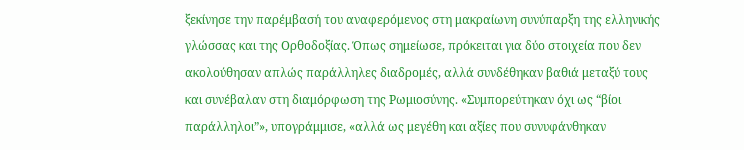ξεκίνησε την παρέμβασή του αναφερόμενος στη μακραίωνη συνύπαρξη της ελληνικής γλώσσας και της Ορθοδοξίας. Όπως σημείωσε, πρόκειται για δύο στοιχεία που δεν ακολούθησαν απλώς παράλληλες διαδρομές, αλλά συνδέθηκαν βαθιά μεταξύ τους και συνέβαλαν στη διαμόρφωση της Ρωμιοσύνης. «Συμπορεύτηκαν όχι ως “βίοι παράλληλοι”», υπογράμμισε, «αλλά ως μεγέθη και αξίες που συνυφάνθηκαν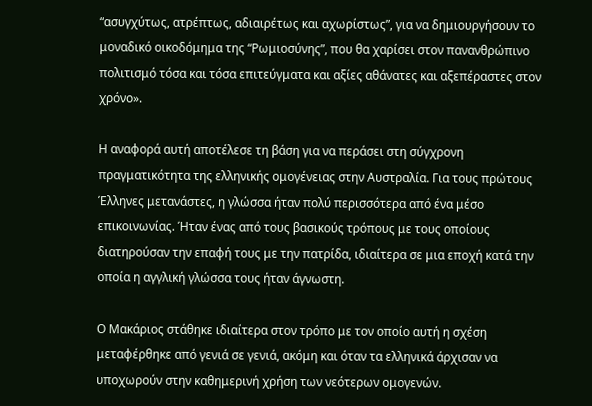“ασυγχύτως, ατρέπτως, αδιαιρέτως και αχωρίστως”, για να δημιουργήσουν το μοναδικό οικοδόμημα της “Ρωμιοσύνης”, που θα χαρίσει στον πανανθρώπινο πολιτισμό τόσα και τόσα επιτεύγματα και αξίες αθάνατες και αξεπέραστες στον χρόνο».

Η αναφορά αυτή αποτέλεσε τη βάση για να περάσει στη σύγχρονη πραγματικότητα της ελληνικής ομογένειας στην Αυστραλία. Για τους πρώτους Έλληνες μετανάστες, η γλώσσα ήταν πολύ περισσότερα από ένα μέσο επικοινωνίας. Ήταν ένας από τους βασικούς τρόπους με τους οποίους διατηρούσαν την επαφή τους με την πατρίδα, ιδιαίτερα σε μια εποχή κατά την οποία η αγγλική γλώσσα τους ήταν άγνωστη.

Ο Μακάριος στάθηκε ιδιαίτερα στον τρόπο με τον οποίο αυτή η σχέση μεταφέρθηκε από γενιά σε γενιά, ακόμη και όταν τα ελληνικά άρχισαν να υποχωρούν στην καθημερινή χρήση των νεότερων ομογενών.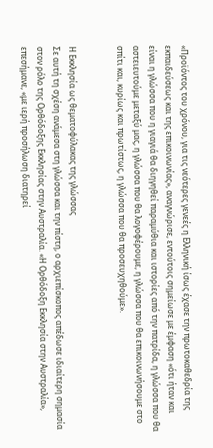«Προϊόντος του χρόνου, για τις νεότερες γενεές η Ελληνική ίσως έχασε την πρωτοκαθεδρία της εκπαιδεύσεως και της επικοινωνίας», αναγνώρισε, εντούτοις σημείωσε με έμφαση «ότι ήταν και είναι η γλώσσα που η γιαγιά θα διηγηθεί παραμύθια και ιστορίες από την πατρίδα, η γλώσσα που θα αστειευτούμε μεταξύ μας, η γλώσσα που θα λογοφέρουμε, η γλώσσα που θα επικοινωνήσουμε στο σπίτι και, κυρίως και πρωτίστως, η γλώσσα που θα προσευχηθούμε».


Η Εκκλησία ως θεματοφύλακας της γλώσσας
Σε αυτή τη σχέση ανάμεσα στη γλώσσα και την πίστη, ο αρχιεπίσκοπος απέδωσε ιδιαίτερη σημασία στον ρόλο της Ορθόδοξης Εκκλησίας στην Αυστραλία. «Η Ορθόδοξη Εκκλησία στην Αυστραλία», επεσήμανε, «με ιερή προσήλωση διατηρεί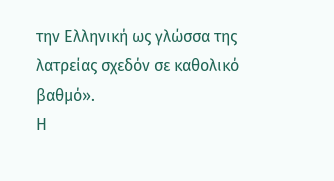την Ελληνική ως γλώσσα της λατρείας σχεδόν σε καθολικό βαθμό».
Η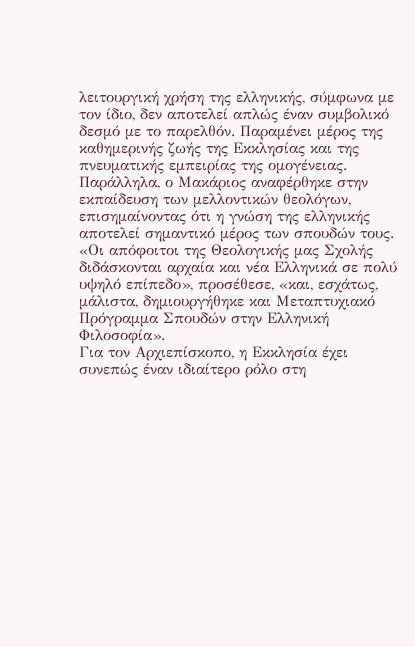λειτουργική χρήση της ελληνικής, σύμφωνα με τον ίδιο, δεν αποτελεί απλώς έναν συμβολικό δεσμό με το παρελθόν. Παραμένει μέρος της καθημερινής ζωής της Εκκλησίας και της πνευματικής εμπειρίας της ομογένειας. Παράλληλα, ο Μακάριος αναφέρθηκε στην εκπαίδευση των μελλοντικών θεολόγων, επισημαίνοντας ότι η γνώση της ελληνικής αποτελεί σημαντικό μέρος των σπουδών τους.
«Οι απόφοιτοι της Θεολογικής μας Σχολής διδάσκονται αρχαία και νέα Ελληνικά σε πολύ υψηλό επίπεδο», προσέθεσε, «και, εσχάτως, μάλιστα, δημιουργήθηκε και Μεταπτυχιακό Πρόγραμμα Σπουδών στην Ελληνική Φιλοσοφία».
Για τον Αρχιεπίσκοπο, η Εκκλησία έχει συνεπώς έναν ιδιαίτερο ρόλο στη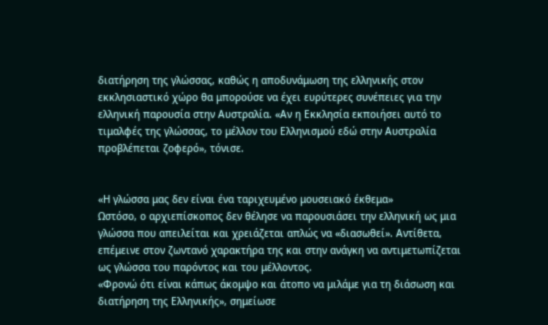διατήρηση της γλώσσας, καθώς η αποδυνάμωση της ελληνικής στον εκκλησιαστικό χώρο θα μπορούσε να έχει ευρύτερες συνέπειες για την ελληνική παρουσία στην Αυστραλία. «Αν η Εκκλησία εκποιήσει αυτό το τιμαλφές της γλώσσας, το μέλλον του Ελληνισμού εδώ στην Αυστραλία προβλέπεται ζοφερό», τόνισε.


«Η γλώσσα μας δεν είναι ένα ταριχευμένο μουσειακό έκθεμα»
Ωστόσο, ο αρχιεπίσκοπος δεν θέλησε να παρουσιάσει την ελληνική ως μια γλώσσα που απειλείται και χρειάζεται απλώς να «διασωθεί». Αντίθετα, επέμεινε στον ζωντανό χαρακτήρα της και στην ανάγκη να αντιμετωπίζεται ως γλώσσα του παρόντος και του μέλλοντος.
«Φρονώ ότι είναι κάπως άκομψο και άτοπο να μιλάμε για τη διάσωση και διατήρηση της Ελληνικής», σημείωσε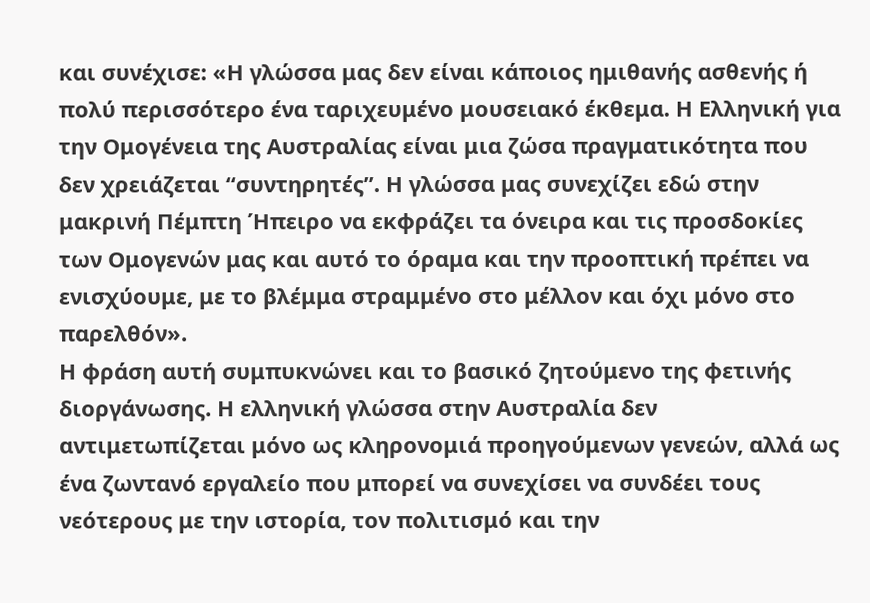και συνέχισε: «Η γλώσσα μας δεν είναι κάποιος ημιθανής ασθενής ή πολύ περισσότερο ένα ταριχευμένο μουσειακό έκθεμα. Η Ελληνική για την Ομογένεια της Αυστραλίας είναι μια ζώσα πραγματικότητα που δεν χρειάζεται “συντηρητές”. Η γλώσσα μας συνεχίζει εδώ στην μακρινή Πέμπτη Ήπειρο να εκφράζει τα όνειρα και τις προσδοκίες των Ομογενών μας και αυτό το όραμα και την προοπτική πρέπει να ενισχύουμε, με το βλέμμα στραμμένο στο μέλλον και όχι μόνο στο παρελθόν».
Η φράση αυτή συμπυκνώνει και το βασικό ζητούμενο της φετινής διοργάνωσης. Η ελληνική γλώσσα στην Αυστραλία δεν αντιμετωπίζεται μόνο ως κληρονομιά προηγούμενων γενεών, αλλά ως ένα ζωντανό εργαλείο που μπορεί να συνεχίσει να συνδέει τους νεότερους με την ιστορία, τον πολιτισμό και την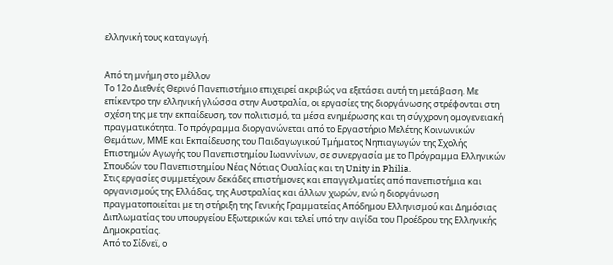ελληνική τους καταγωγή.


Από τη μνήμη στο μέλλον
Το 12ο Διεθνές Θερινό Πανεπιστήμιο επιχειρεί ακριβώς να εξετάσει αυτή τη μετάβαση. Με επίκεντρο την ελληνική γλώσσα στην Αυστραλία, οι εργασίες της διοργάνωσης στρέφονται στη σχέση της με την εκπαίδευση, τον πολιτισμό, τα μέσα ενημέρωσης και τη σύγχρονη ομογενειακή πραγματικότητα. Το πρόγραμμα διοργανώνεται από το Εργαστήριο Μελέτης Κοινωνικών Θεμάτων, ΜΜΕ και Εκπαίδευσης του Παιδαγωγικού Τμήματος Νηπιαγωγών της Σχολής Επιστημών Αγωγής του Πανεπιστημίου Ιωαννίνων, σε συνεργασία με το Πρόγραμμα Ελληνικών Σπουδών του Πανεπιστημίου Νέας Νότιας Ουαλίας και τη Unity in Philia.
Στις εργασίες συμμετέχουν δεκάδες επιστήμονες και επαγγελματίες από πανεπιστήμια και οργανισμούς της Ελλάδας, της Αυστραλίας και άλλων χωρών, ενώ η διοργάνωση πραγματοποιείται με τη στήριξη της Γενικής Γραμματείας Απόδημου Ελληνισμού και Δημόσιας Διπλωματίας του υπουργείου Εξωτερικών και τελεί υπό την αιγίδα του Προέδρου της Ελληνικής Δημοκρατίας.
Από το Σίδνεϊ, ο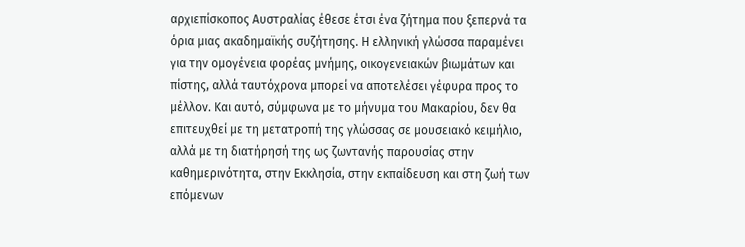αρχιεπίσκοπος Αυστραλίας έθεσε έτσι ένα ζήτημα που ξεπερνά τα όρια μιας ακαδημαϊκής συζήτησης. Η ελληνική γλώσσα παραμένει για την ομογένεια φορέας μνήμης, οικογενειακών βιωμάτων και πίστης, αλλά ταυτόχρονα μπορεί να αποτελέσει γέφυρα προς το μέλλον. Και αυτό, σύμφωνα με το μήνυμα του Μακαρίου, δεν θα επιτευχθεί με τη μετατροπή της γλώσσας σε μουσειακό κειμήλιο, αλλά με τη διατήρησή της ως ζωντανής παρουσίας στην καθημερινότητα, στην Εκκλησία, στην εκπαίδευση και στη ζωή των επόμενων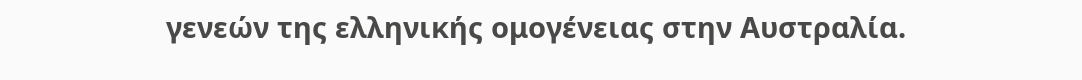γενεών της ελληνικής ομογένειας στην Αυστραλία.